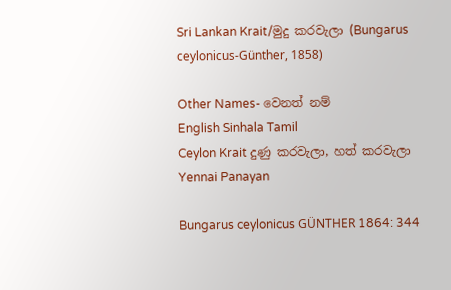Sri Lankan Krait/මුදු කරවැලා (Bungarus ceylonicus-Günther, 1858)

Other Names- වෙනත් නම්
English Sinhala Tamil
Ceylon Krait දුණු කරවැලා, හත් කරවැලා Yennai Panayan

Bungarus ceylonicus GÜNTHER 1864: 344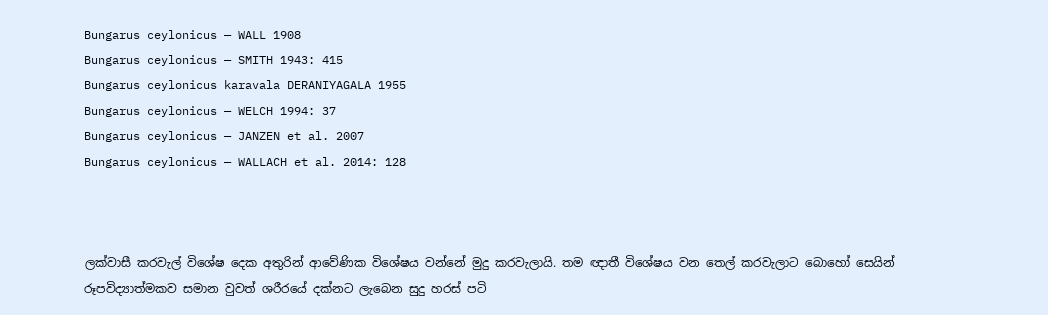Bungarus ceylonicus — WALL 1908
Bungarus ceylonicus — SMITH 1943: 415
Bungarus ceylonicus karavala DERANIYAGALA 1955
Bungarus ceylonicus — WELCH 1994: 37
Bungarus ceylonicus — JANZEN et al. 2007
Bungarus ceylonicus — WALLACH et al. 2014: 128



ලක්වාසී කරවැල් විශේෂ දෙක අතුරින් ආවේණික විශේෂය වන්නේ මුදු කරවැලායි. තම ඥාතී විශේෂය වන තෙල් කරවැලාට බොහෝ සෙයින් රූපවිද්‍යාත්මකව සමාන වුවත් ශරීරයේ දක්නට ලැබෙන සුදු හරස් පටි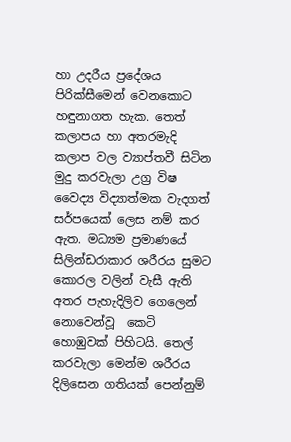හා උදරීය ප්‍රදේශය පිරික්සීමෙන් වෙනකොට හඳුනාගත හැක. තෙත් කලාපය හා අතරමැදි කලාප වල ව්‍යාප්තවී සිටින මුදු කරවැලා උග්‍ර විෂ වෛද්‍ය විද්‍යාත්මක වැදගත් සර්පයෙක් ලෙස නම් කර ඇත. මධ්‍යම ප්‍රමාණයේ සිලින්ඩරාකාර ශරීරය සුමට කොරල වලින් වැසී ඇති අතර පැහැදිලිව ගෙලෙන් නොවෙන්වූ  කෙටි හොඹුවක් පිහිටයි. තෙල් කරවැලා මෙන්ම ශරීරය දිලිසෙන ගතියක් පෙන්නුම්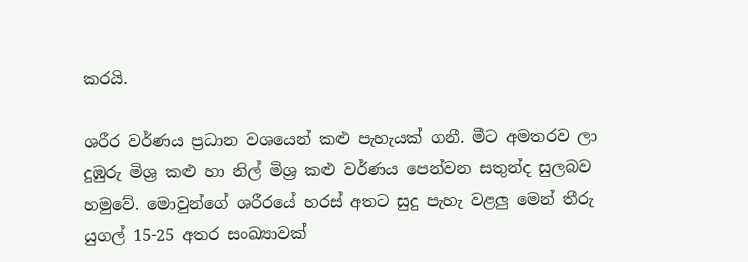කරයි.

ශරීර වර්ණය ප්‍රධාන වශයෙන් කළු පැහැයක් ගනී. මීට අමතරව ලා දුඹුරු මිශ්‍ර කළු හා නිල් මිශ්‍ර කළු වර්ණය පෙන්වන සතුන්ද සුලබව හමුවේ. මොවුන්ගේ ශරීරයේ හරස් අතට සුදු පැහැ වළලු මෙන් තීරු යුගල් 15-25 අතර සංඛ්‍යාවක්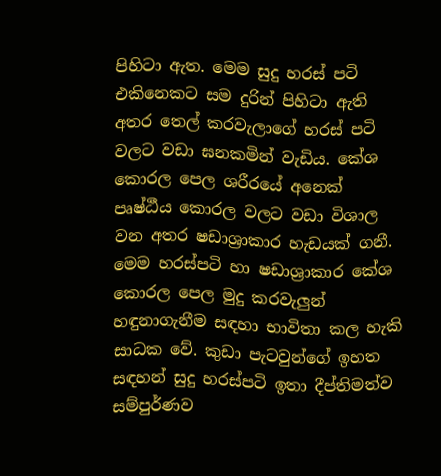පිහිටා ඇත. මෙම සුදු හරස් පටි එකිනෙකට සම දුරින් පිහිටා ඇති අතර තෙල් කරවැලාගේ හරස් පටි වලට වඩා ඝනකමින් වැඩිය. කේශ කොරල පෙල ශරීරයේ අනෙක් පෘෂ්ඨීය කොරල වලට වඩා විශාල වන අතර ෂඩාශ්‍රාකාර හැඩයක් ගනී. මෙම හරස්පටි හා ෂඩාශ්‍රාකාර කේශ කොරල පෙල මුදු කරවැලුන් හඳුනාගැනීම සඳහා භාවිතා කල හැකි සාධක වේ. කුඩා පැටවුන්ගේ ඉහත සඳහන් සුදු හරස්පටි ඉතා දීප්තිමත්ව සම්පුර්ණව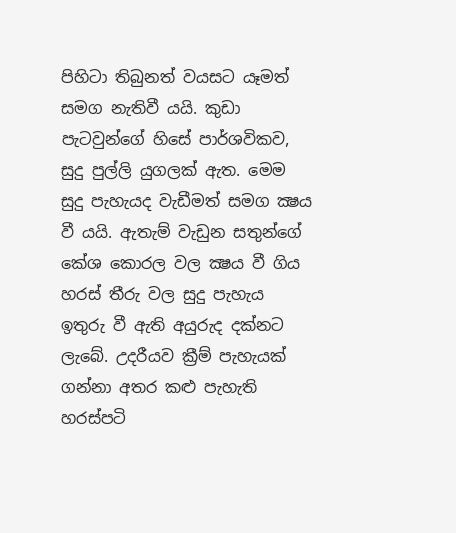පිහිටා තිබුනත් වයසට යෑමත් සමග නැතිවී යයි. කුඩා පැටවුන්ගේ හිසේ පාර්ශවිකව, සුදු පුල්ලි යුගලක් ඇත. මෙම සුදු පැහැයද වැඩීමත් සමග ක්‍ෂය වී යයි. ඇතැම් වැඩුන සතුන්ගේ කේශ කොරල වල ක්‍ෂය වී ගිය හරස් තීරු වල සුදු පැහැය ඉතුරු වී ඇති අයුරුද දක්නට ලැබේ. උදරීයව ක්‍රීම් පැහැයක් ගන්නා අතර කළු පැහැති හරස්පටි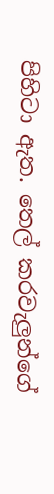පිහිටා ඇත. තෙල් කරවැලුන්ගේ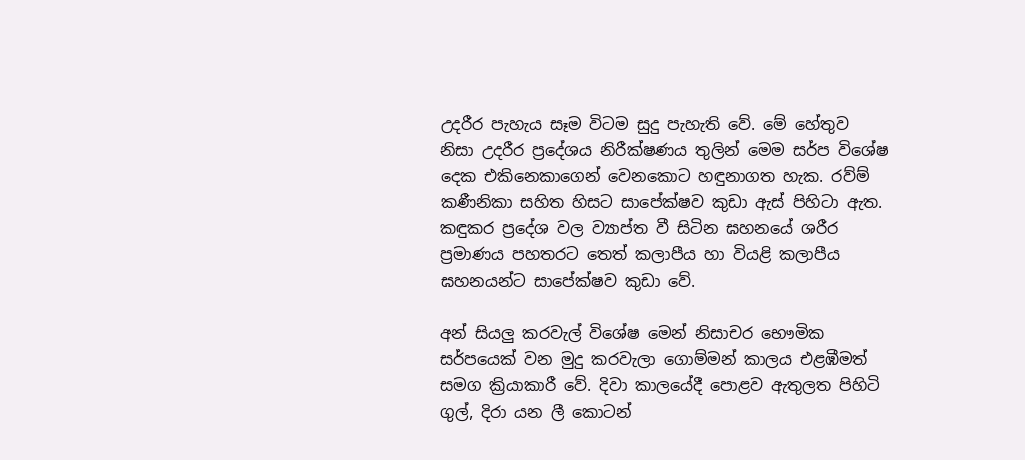උදරීර පැහැය සෑම විටම සුදු පැහැති වේ. මේ හේතුව නිසා උදරීර ප්‍රදේශය නිරීක්ෂණය තුලින් මෙම සර්ප විශේෂ දෙක එකිනෙකාගෙන් වෙනකොට හඳුනාගත හැක. රව්ම් කණීනිකා සහිත හිසට සාපේක්ෂව කුඩා ඇස් පිහිටා ඇත. කඳුකර ප්‍රදේශ වල ව්‍යාප්ත වී සිටින ඝහනයේ ශරීර ප්‍රමාණය පහතරට තෙත් කලාපීය හා වියළි කලාපීය ඝහනයන්ට සාපේක්ෂව කුඩා වේ.

අන් සියලු කරවැල් විශේෂ මෙන් නිසාචර භෞමික සර්පයෙක් වන මුදු කරවැලා ගොම්මන් කාලය එළඹීමත් සමග ක්‍රියාකාරී වේ. දිවා කාලයේදී පොළව ඇතුලත පිහිටි ගුල්, දිරා යන ලී කොටන්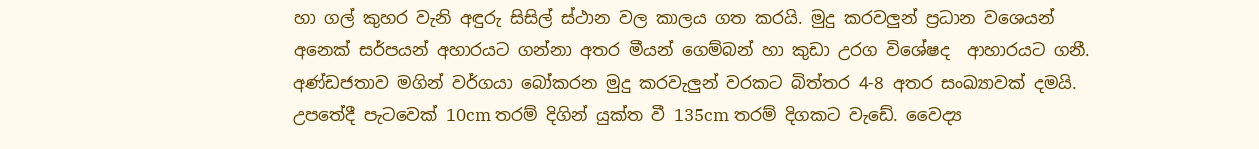හා ගල් කුහර වැනි අඳුරු සිසිල් ස්ථාන වල කාලය ගත කරයි. මුදු කරවලුන් ප්‍රධාන වශෙයන් අනෙක් සර්පයන් අහාරයට ගන්නා අතර මීයන් ගෙම්බන් හා කුඩා උරග විශේෂද  ආහාරයට ගනී. අණ්ඩජතාව මගින් වර්ගයා බෝකරන මුදු කරවැලුන් වරකට බිත්තර 4-8 අතර සංඛ්‍යාවක් දමයි. උපතේදී පැටවෙක් 10cm තරම් දිගින් යුක්ත වී 135cm තරම් දිගකට වැඩේ. වෛද්‍ය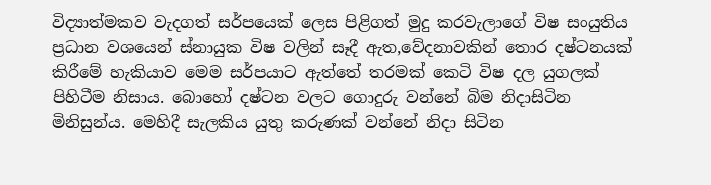විද්‍යාත්මකව වැදගත් සර්පයෙක් ලෙස පිළිගත් මුදු කරවැලාගේ විෂ සංයුතිය ප්‍රධාන වශයෙන් ස්නායුක විෂ වලින් සෑදී ඇත,වේදනාවකින් තොර දෂ්ටනයක් කිරීමේ හැකියාව මෙම සර්පයාට ඇත්තේ තරමක් කෙටි විෂ දල යුගලක් පිහිටීම නිසාය. බොහෝ දෂ්ටන වලට ගොදුරු වන්නේ බිම නිදාසිටින මිනිසුන්ය. මෙහිදී සැලකිය යුතු කරුණක් වන්නේ නිදා සිටින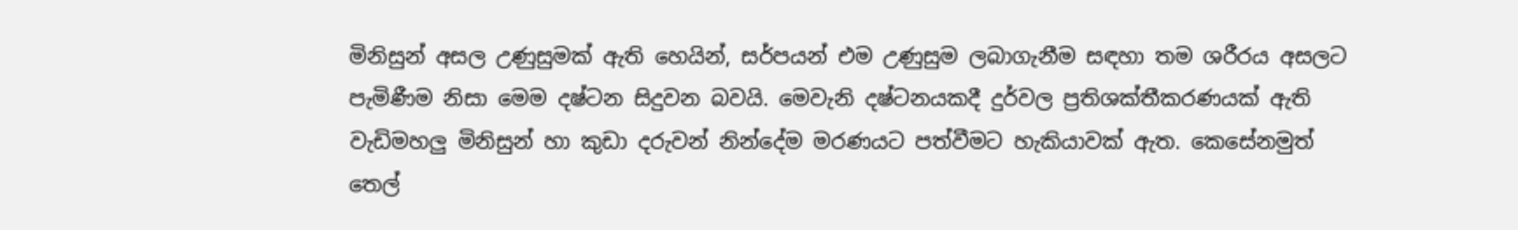මිනිසුන් අසල උණුසුමක් ඇති හෙයින්, සර්පයන් එම උණුසුම ලබාගැනීම සඳහා තම ශරීරය අසලට පැමිණීම නිසා මෙම දෂ්ටන සිදුවන බවයි. මෙවැනි දෂ්ටනයකදී දුර්වල ප්‍රතිශක්තීකරණයක් ඇති වැඩිමහලු මිනිසුන් හා කුඩා දරුවන් නින්දේම මරණයට පත්වීමට හැකියාවක් ඇත. කෙසේනමුත් තෙල්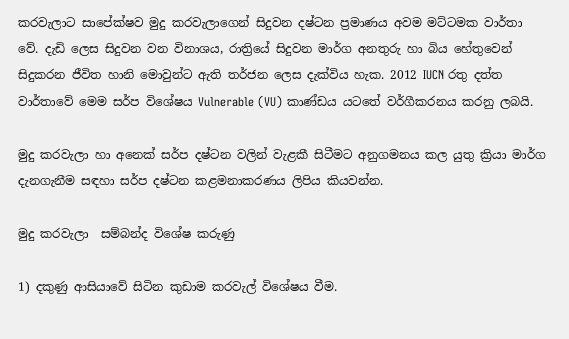කරවැලාට සාපේක්ෂව මුදු කරවැලාගෙන් සිදුවන දෂ්ටන ප්‍රමාණය අවම මට්ටමක වාර්තා වේ. දැඩි ලෙස සිදුවන වන විනාශය, රාත්‍රියේ සිදුවන මාර්ග අනතුරු හා බිය හේතුවෙන් සිදුකරන ජීවිත හානි මොවුන්ට ඇති තර්ජන ලෙස දැක්විය හැක. 2012 IUCN රතු දත්ත වාර්තාවේ මෙම සර්ප විශේෂය Vulnerable (VU) කාණ්ඩය යටතේ වර්ගීකරනය කරනු ලබයි.

මුදු කරවැලා හා අනෙක් සර්ප දෂ්ටන වලින් වැළකී සිටීමට අනුගමනය කල යුතු ක්‍රියා මාර්ග දැනගැනීම සඳහා සර්ප දෂ්ටන කළමනාකරණය ලිපිය කියවන්න.

මුදු කරවැලා  සම්බන්ද විශේෂ කරුණු

1) දකුණු ආසියාවේ සිටින කුඩාම කරවැල් විශේෂය වීම.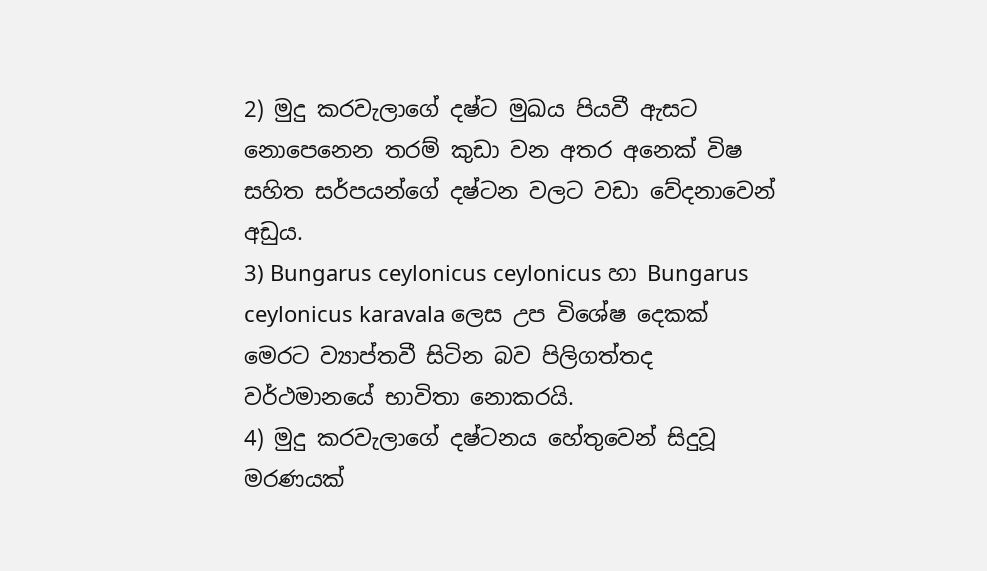2) මුදු කරවැලාගේ දෂ්ට මුඛය පියවී ඇසට නොපෙනෙන තරම් කුඩා වන අතර අනෙක් විෂ සහිත සර්පයන්ගේ දෂ්ටන වලට වඩා වේදනාවෙන් අඩුය.
3) Bungarus ceylonicus ceylonicus හා Bungarus ceylonicus karavala ලෙස උප විශේෂ දෙකක් මෙරට ව්‍යාප්තවී සිටින බව පිලිගත්තද වර්ථමානයේ භාවිතා නොකරයි.
4) මුදු කරවැලාගේ දෂ්ටනය හේතුවෙන් සිදුවූ මරණයක්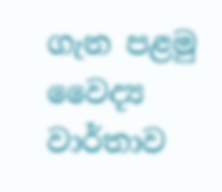ගැන පළමු වෛද්‍ය වාර්තාව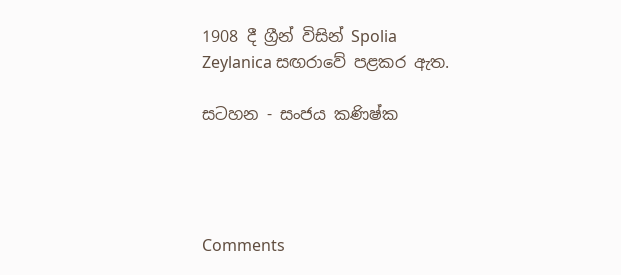1908 දී ග්‍රීන් විසින් Spolia Zeylanica සඟරාවේ පළකර ඇත.

සටහන - සංජය කණිෂ්ක




Comments